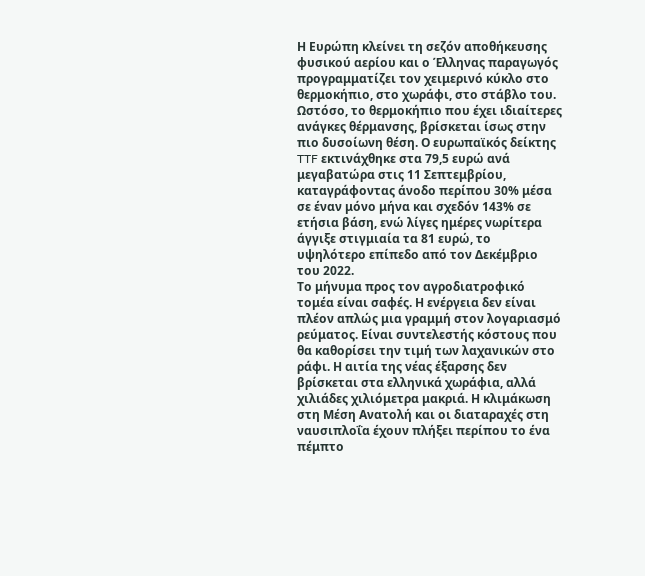Η Ευρώπη κλείνει τη σεζόν αποθήκευσης φυσικού αερίου και ο Έλληνας παραγωγός προγραμματίζει τον χειμερινό κύκλο στο θερμοκήπιο, στο χωράφι, στο στάβλο του. Ωστόσο, το θερμοκήπιο που έχει ιδιαίτερες ανάγκες θέρμανσης, βρίσκεται ίσως στην πιο δυσοίωνη θέση. Ο ευρωπαϊκός δείκτης TTF εκτινάχθηκε στα 79,5 ευρώ ανά μεγαβατώρα στις 11 Σεπτεμβρίου, καταγράφοντας άνοδο περίπου 30% μέσα σε έναν μόνο μήνα και σχεδόν 143% σε ετήσια βάση, ενώ λίγες ημέρες νωρίτερα άγγιξε στιγμιαία τα 81 ευρώ, το υψηλότερο επίπεδο από τον Δεκέμβριο του 2022.
Το μήνυμα προς τον αγροδιατροφικό τομέα είναι σαφές. Η ενέργεια δεν είναι πλέον απλώς μια γραμμή στον λογαριασμό ρεύματος. Είναι συντελεστής κόστους που θα καθορίσει την τιμή των λαχανικών στο ράφι. Η αιτία της νέας έξαρσης δεν βρίσκεται στα ελληνικά χωράφια, αλλά χιλιάδες χιλιόμετρα μακριά. Η κλιμάκωση στη Μέση Ανατολή και οι διαταραχές στη ναυσιπλοΐα έχουν πλήξει περίπου το ένα πέμπτο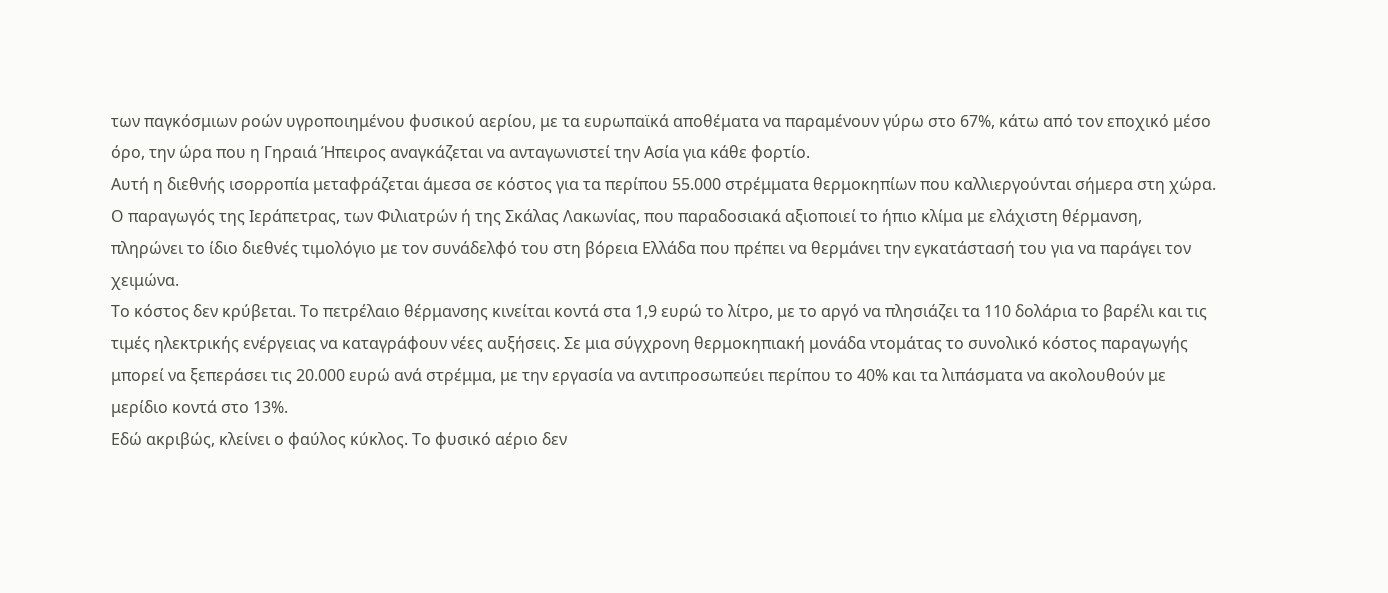των παγκόσμιων ροών υγροποιημένου φυσικού αερίου, με τα ευρωπαϊκά αποθέματα να παραμένουν γύρω στο 67%, κάτω από τον εποχικό μέσο όρο, την ώρα που η Γηραιά Ήπειρος αναγκάζεται να ανταγωνιστεί την Ασία για κάθε φορτίο.
Αυτή η διεθνής ισορροπία μεταφράζεται άμεσα σε κόστος για τα περίπου 55.000 στρέμματα θερμοκηπίων που καλλιεργούνται σήμερα στη χώρα. Ο παραγωγός της Ιεράπετρας, των Φιλιατρών ή της Σκάλας Λακωνίας, που παραδοσιακά αξιοποιεί το ήπιο κλίμα με ελάχιστη θέρμανση, πληρώνει το ίδιο διεθνές τιμολόγιο με τον συνάδελφό του στη βόρεια Ελλάδα που πρέπει να θερμάνει την εγκατάστασή του για να παράγει τον χειμώνα.
Το κόστος δεν κρύβεται. Το πετρέλαιο θέρμανσης κινείται κοντά στα 1,9 ευρώ το λίτρο, με το αργό να πλησιάζει τα 110 δολάρια το βαρέλι και τις τιμές ηλεκτρικής ενέργειας να καταγράφουν νέες αυξήσεις. Σε μια σύγχρονη θερμοκηπιακή μονάδα ντομάτας το συνολικό κόστος παραγωγής μπορεί να ξεπεράσει τις 20.000 ευρώ ανά στρέμμα, με την εργασία να αντιπροσωπεύει περίπου το 40% και τα λιπάσματα να ακολουθούν με μερίδιο κοντά στο 13%.
Εδώ ακριβώς, κλείνει ο φαύλος κύκλος. Το φυσικό αέριο δεν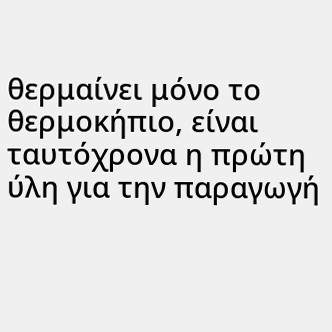θερμαίνει μόνο το θερμοκήπιο, είναι ταυτόχρονα η πρώτη ύλη για την παραγωγή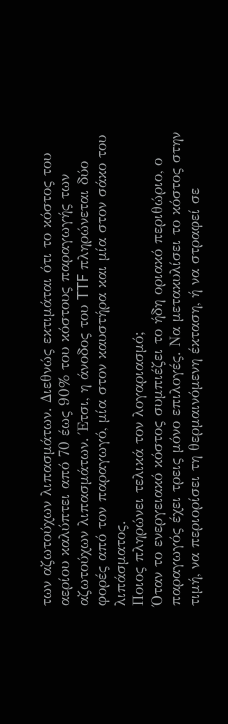των αζωτούχων λιπασμάτων. Διεθνώς εκτιμάται ότι το κόστος του αερίου καλύπτει από 70 έως 90% του κόστους παραγωγής των αζωτούχων λιπασμάτων. Έτσι, η άνοδος του TTF πληρώνεται δύο φορές από τον παραγωγό, μία στον καυστήρα και μία στον σάκο του λιπάσματος.
Ποιος πληρώνει τελικά τον λογαριασμό;
Όταν το ενεργειακό κόστος συμπιέζει το ήδη οριακό περιθώριο, ο παραγωγός έχει τρεις μόνο επιλογές. Να μετακυλίσει το κόστος στην τιμή, να περιορίσει τη θερμαινόμενη έκταση, ή να στραφεί σε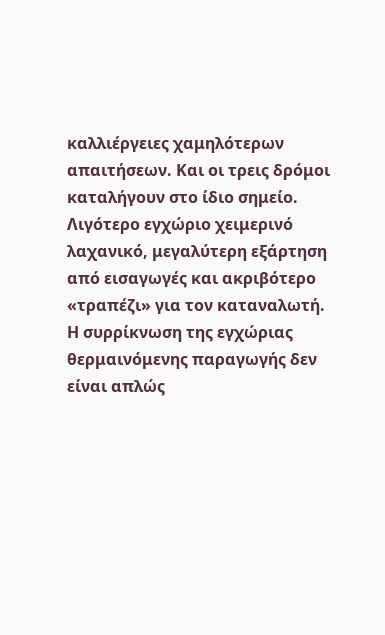καλλιέργειες χαμηλότερων απαιτήσεων. Και οι τρεις δρόμοι καταλήγουν στο ίδιο σημείο. Λιγότερο εγχώριο χειμερινό λαχανικό, μεγαλύτερη εξάρτηση από εισαγωγές και ακριβότερο «τραπέζι» για τον καταναλωτή.
Η συρρίκνωση της εγχώριας θερμαινόμενης παραγωγής δεν είναι απλώς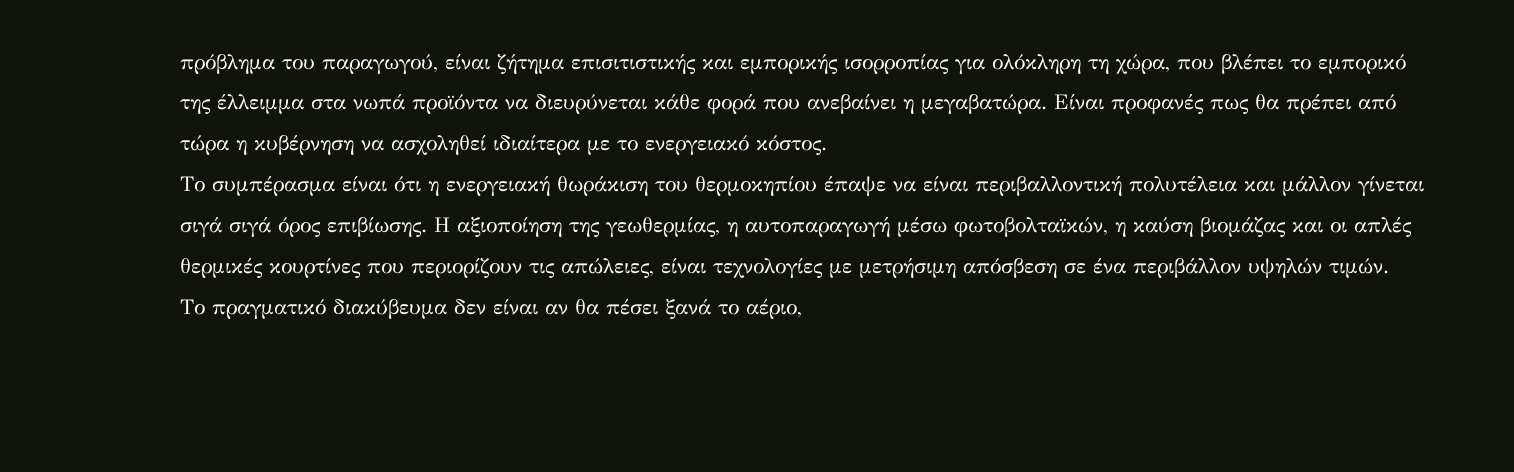πρόβλημα του παραγωγού, είναι ζήτημα επισιτιστικής και εμπορικής ισορροπίας για ολόκληρη τη χώρα, που βλέπει το εμπορικό της έλλειμμα στα νωπά προϊόντα να διευρύνεται κάθε φορά που ανεβαίνει η μεγαβατώρα. Είναι προφανές πως θα πρέπει από τώρα η κυβέρνηση να ασχοληθεί ιδιαίτερα με το ενεργειακό κόστος.
Το συμπέρασμα είναι ότι η ενεργειακή θωράκιση του θερμοκηπίου έπαψε να είναι περιβαλλοντική πολυτέλεια και μάλλον γίνεται σιγά σιγά όρος επιβίωσης. Η αξιοποίηση της γεωθερμίας, η αυτοπαραγωγή μέσω φωτοβολταϊκών, η καύση βιομάζας και οι απλές θερμικές κουρτίνες που περιορίζουν τις απώλειες, είναι τεχνολογίες με μετρήσιμη απόσβεση σε ένα περιβάλλον υψηλών τιμών.
Το πραγματικό διακύβευμα δεν είναι αν θα πέσει ξανά το αέριο,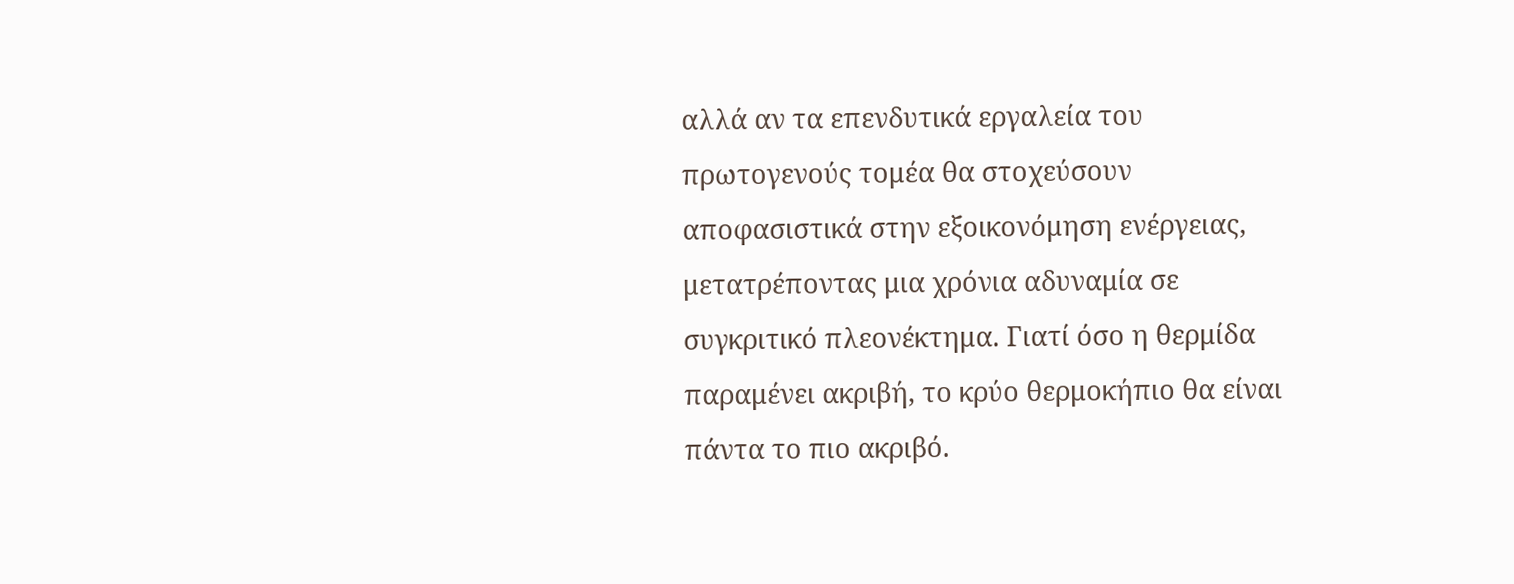αλλά αν τα επενδυτικά εργαλεία του πρωτογενούς τομέα θα στοχεύσουν αποφασιστικά στην εξοικονόμηση ενέργειας, μετατρέποντας μια χρόνια αδυναμία σε συγκριτικό πλεονέκτημα. Γιατί όσο η θερμίδα παραμένει ακριβή, το κρύο θερμοκήπιο θα είναι πάντα το πιο ακριβό.